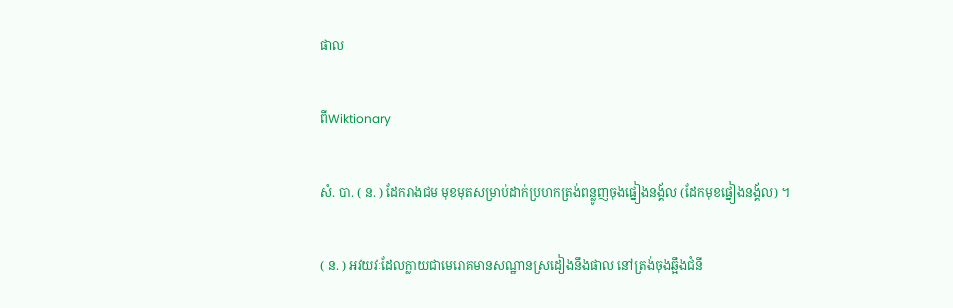ផាល

ពីWiktionary

សំ. បា. ( ន. ) ដែករាងជម មុខមុតសម្រាប់ដាក់ប្រហកត្រង់ពន្លូញចុងផ្នៀងនង្គ័ល (ដែកមុខផ្នៀងនង្គ័ល) ។

( ន. ) អវយវៈដែលក្លាយជាមេរោគមានសណ្ឋានស្រដៀងនឹងផាល នៅត្រង់ចុងឆ្អឹងជំនី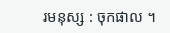រមនុស្ស : ចុកផាល ។